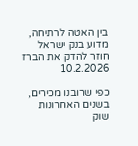בין האטה לרתיחה, מדוע בנק ישראל חוזר להדק את הברז
10.2.2026

כפי שרובנו מכירים, בשנים האחרונות שוק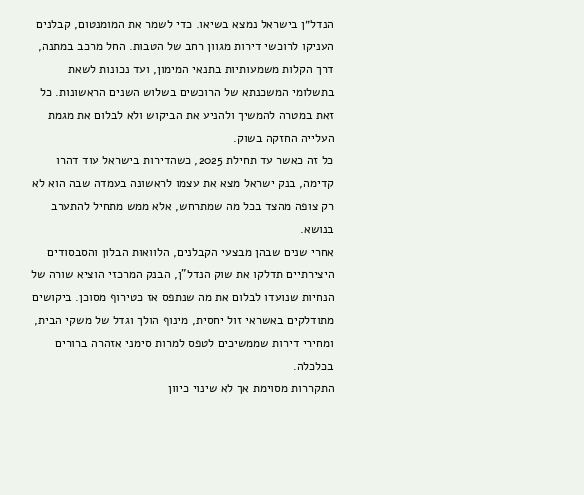הנדל״ן בישראל נמצא בשיאו. כדי לשמר את המומנטום, קבלנים העניקו לרוכשי דירות מגוון רחב של הטבות. החל מרכב במתנה, דרך הקלות משמעותיות בתנאי המימון, ועד נכונות לשאת בתשלומי המשכנתא של הרוכשים בשלוש השנים הראשונות. כל זאת במטרה להמשיך ולהניע את הביקוש ולא לבלום את מגמת העלייה החזקה בשוק.
כל זה כאשר עד תחילת 2025, כשהדירות בישראל עוד דהרו קדימה, בנק ישראל מצא את עצמו לראשונה בעמדה שבה הוא לא רק צופה מהצד בכל מה שמתרחש, אלא ממש מתחיל להתערב בנושא.
אחרי שנים שבהן מבצעי הקבלנים, הלוואות הבלון והסבסודים היצירתיים תדלקו את שוק הנדל”ן, הבנק המרכזי הוציא שורה של הנחיות שנועדו לבלום את מה שנתפס אז כטירוף מסוכן. ביקושים מתודלקים באשראי זול יחסית, מינוף הולך וגדל של משקי הבית, ומחירי דירות שממשיכים לטפס למרות סימני אזהרה ברורים בכלכלה.
התקררות מסוימת אך לא שינוי כיוון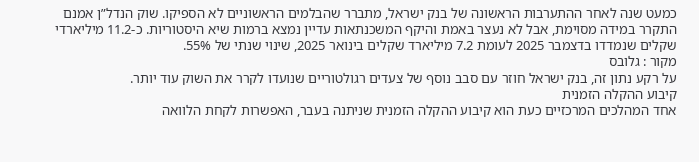כמעט שנה לאחר ההתערבות הראשונה של בנק ישראל, מתברר שהבלמים הראשוניים לא הספיקו. שוק הנדל”ן אמנם התקרר במידה מסוימת, אבל לא נעצר באמת והיקף המשכנתאות עדיין נמצא ברמות שיא היסטוריות. כ-11.2 מיליארדי שקלים שנמדדו בדצמבר 2025 לעומת 7.2 מיליארד שקלים בינואר 2025, שינוי שנתי של 55%.
מקור : גלובס
על רקע נתון זה, בנק ישראל חוזר עם סבב נוסף של צעדים רגולטוריים שנועדו לקרר את השוק עוד יותר.
קיבוע ההקלה הזמנית
אחד המהלכים המרכזיים כעת הוא קיבוע ההקלה הזמנית שניתנה בעבר, האפשרות לקחת הלוואה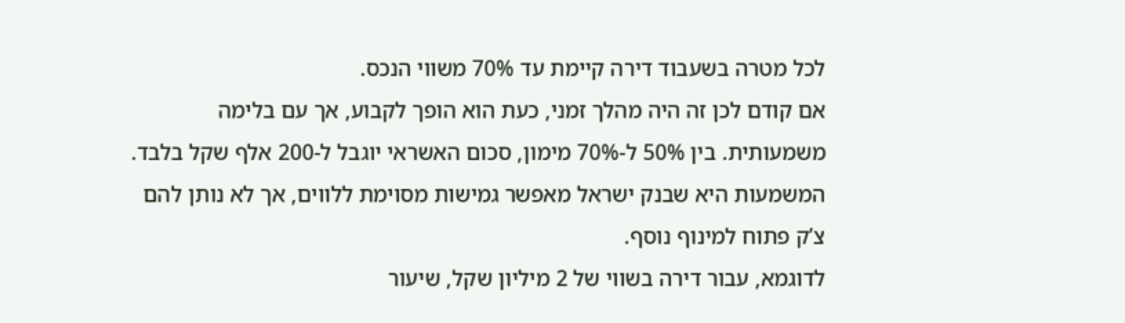לכל מטרה בשעבוד דירה קיימת עד 70% משווי הנכס.
אם קודם לכן זה היה מהלך זמני, כעת הוא הופך לקבוע, אך עם בלימה משמעותית. בין 50% ל-70% מימון, סכום האשראי יוגבל ל-200 אלף שקל בלבד. המשמעות היא שבנק ישראל מאפשר גמישות מסוימת ללווים, אך לא נותן להם צ’ק פתוח למינוף נוסף.
לדוגמא, עבור דירה בשווי של 2 מיליון שקל, שיעור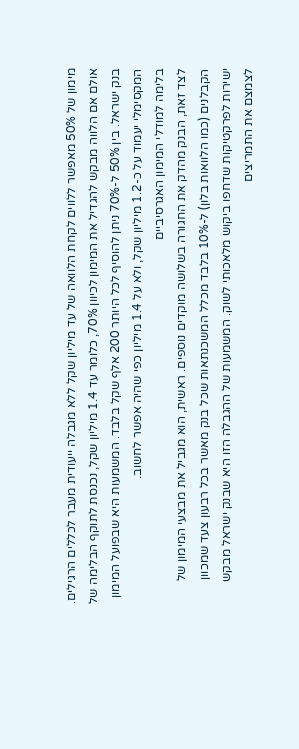מימון של 50% מאפשר ללווים לקחת הלוואה של עד מיליון שקל ללא מגבלה ייעודית מעבר לכללים הרגילים. אולם אם הלווה מבקש להגדיל את המימון לכיוון 70%, כלומר עד 1.4 מיליון שקל, נכנסת לתוקף הבלימה של בנק ישראל. בין 50% ל-70% ניתן להוסיף לכל היותר 200 אלף שקל בלבד. המשמעות היא שבפועל המימון המקסימלי יעמוד על כ-1.2 מיליון שקל, ולא על 1.4 מיליון כפי שהיה אפשר לחשוב.
בלימה למודלי המימון האגרסיביים
לצד זאת, הבנק מהדק את החגורה בשלושה מוקדים נוספים. ראשית, הוא מגביל את מבצעי המימון של הקבלנים (כמו הלוואות בלון) ל-10% בלבד מכלל המשכנתאות שכל בנק מאשר בכל רבעון צעד שמכוון ישירות לפרקטיקות שדחפו ביקוש מלאכותי לשוק. המשמעות של ההגבלה הזו היא שבנק ישראל מבקש לצמצם את התמריצים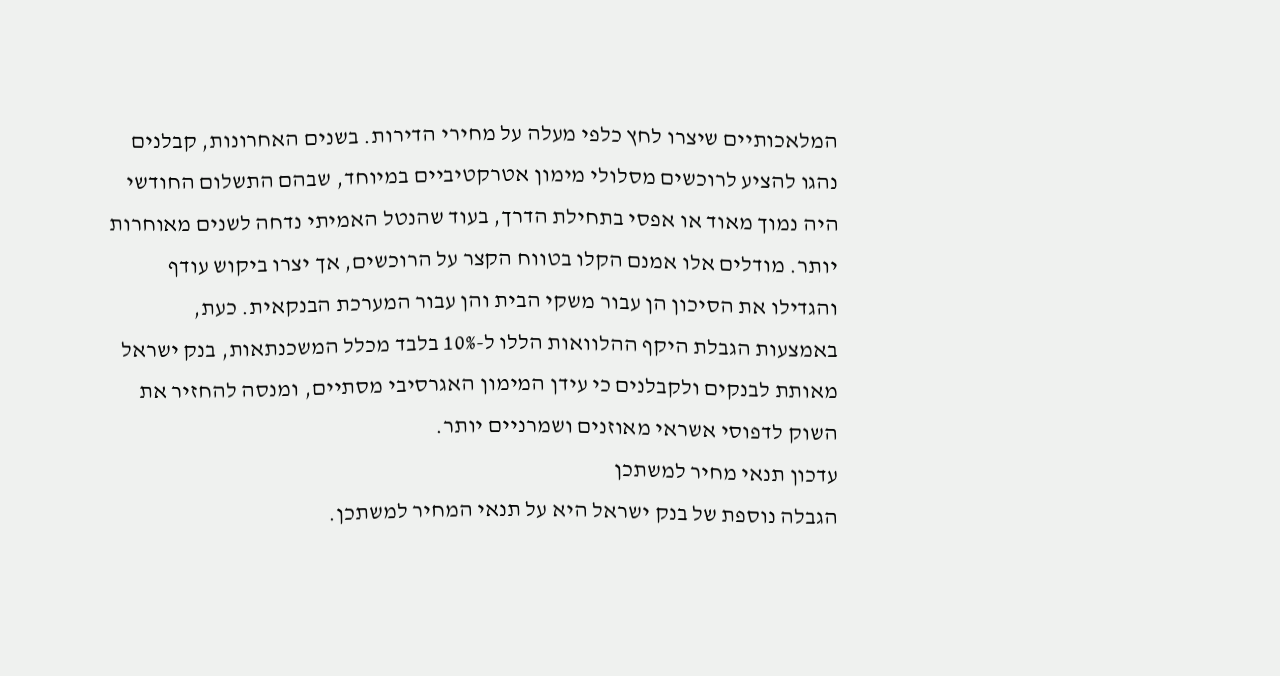המלאכותיים שיצרו לחץ כלפי מעלה על מחירי הדירות. בשנים האחרונות, קבלנים נהגו להציע לרוכשים מסלולי מימון אטרקטיביים במיוחד, שבהם התשלום החודשי היה נמוך מאוד או אפסי בתחילת הדרך, בעוד שהנטל האמיתי נדחה לשנים מאוחרות יותר. מודלים אלו אמנם הקלו בטווח הקצר על הרוכשים, אך יצרו ביקוש עודף והגדילו את הסיכון הן עבור משקי הבית והן עבור המערכת הבנקאית. כעת, באמצעות הגבלת היקף ההלוואות הללו ל-10% בלבד מכלל המשכנתאות, בנק ישראל מאותת לבנקים ולקבלנים כי עידן המימון האגרסיבי מסתיים, ומנסה להחזיר את השוק לדפוסי אשראי מאוזנים ושמרניים יותר.
עדכון תנאי מחיר למשתכן
הגבלה נוספת של בנק ישראל היא על תנאי המחיר למשתכן.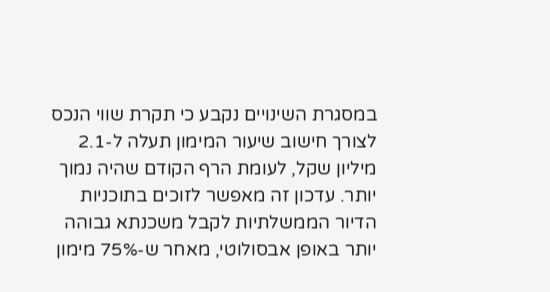במסגרת השינויים נקבע כי תקרת שווי הנכס לצורך חישוב שיעור המימון תעלה ל-2.1 מיליון שקל, לעומת הרף הקודם שהיה נמוך יותר. עדכון זה מאפשר לזוכים בתוכניות הדיור הממשלתיות לקבל משכנתא גבוהה יותר באופן אבסולוטי, מאחר ש-75% מימון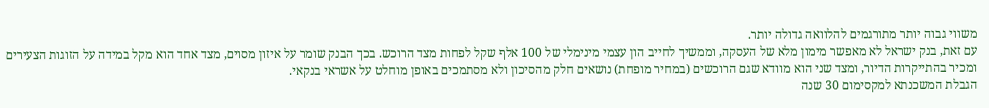משווי גבוה יותר מתורגמים להלוואה גדולה יותר.
עם זאת, בנק ישראל לא מאפשר מימון מלא של העסקה, וממשיך לחייב הון עצמי מינימלי של 100 אלף שקל לפחות מצד הרוכש. בכך הבנק שומר על איזון מסוים, מצד אחד הוא מקל במידה על הזוגות הצעירים ומכיר בהתייקרות הדיור, ומצד שני הוא מוודא שגם הרוכשים (במחיר מופחת) נושאים חלק מהסיכון ולא מסתמכים באופן מוחלט על אשראי בנקאי.
הגבלת המשכנתא למקסימום 30 שנה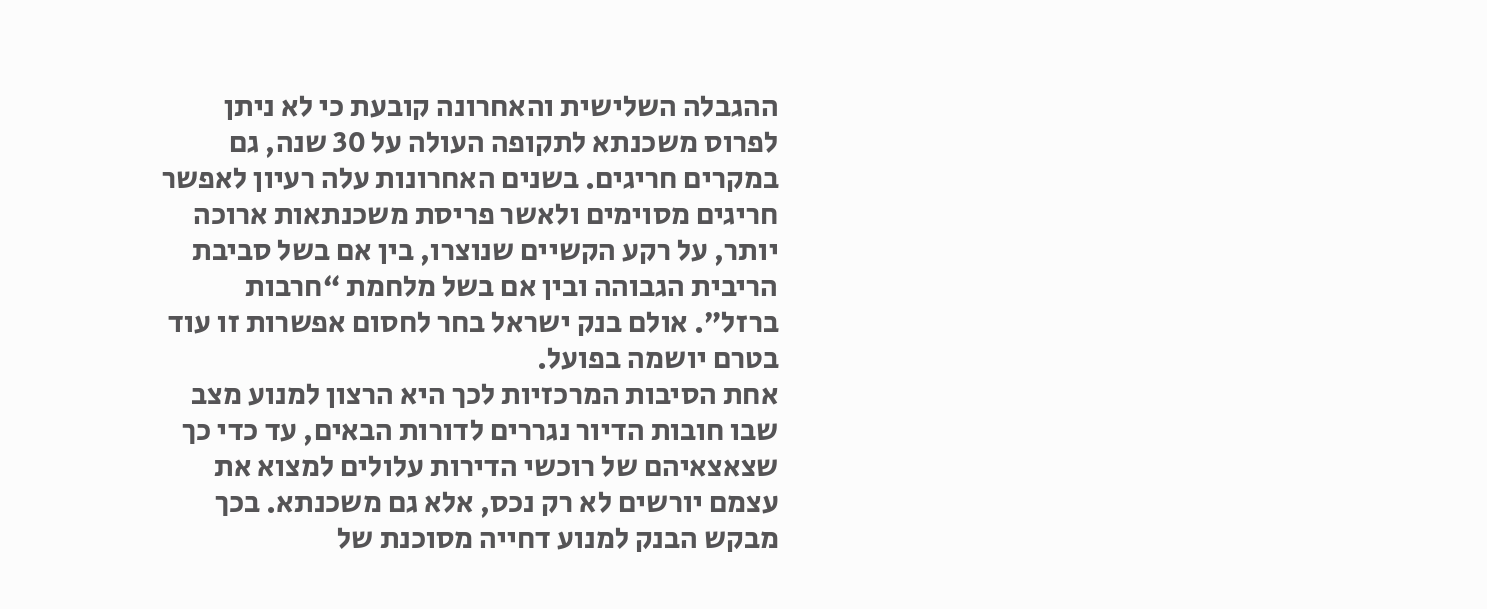ההגבלה השלישית והאחרונה קובעת כי לא ניתן לפרוס משכנתא לתקופה העולה על 30 שנה, גם במקרים חריגים. בשנים האחרונות עלה רעיון לאפשר חריגים מסוימים ולאשר פריסת משכנתאות ארוכה יותר, על רקע הקשיים שנוצרו, בין אם בשל סביבת הריבית הגבוהה ובין אם בשל מלחמת “חרבות ברזל”. אולם בנק ישראל בחר לחסום אפשרות זו עוד בטרם יושמה בפועל.
אחת הסיבות המרכזיות לכך היא הרצון למנוע מצב שבו חובות הדיור נגררים לדורות הבאים, עד כדי כך שצאצאיהם של רוכשי הדירות עלולים למצוא את עצמם יורשים לא רק נכס, אלא גם משכנתא. בכך מבקש הבנק למנוע דחייה מסוכנת של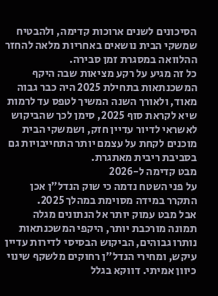הסיכונים לשנים ארוכות קדימה, ולהבטיח שמשקי הבית נושאים באחריות מלאה להחזר ההלוואה במסגרת זמן סבירה.
כל זה מגיע על רקע מציאות שבה היקף המשכנתאות בתחילת 2025 היה כבר גבוה מאוד, ולאורך השנה המשיך לטפס עד לרמות שיא לקראת סוף 2025, סימן לכך שהביקוש לאשראי לדיור עדיין חזק, ושמשקי הבית מוכנים לקחת על עצמם יותר התחייבויות גם בסביבת ריבית מאתגרת.
מבט קדימה ל-2026
על פני השטח נדמה כי שוק הנדל״ן אכן התקרר במידה מסוימת במהלך 2025.
אבל מבט עמוק יותר אל הנתונים מגלה תמונה מורכבת יותר, היקפי המשכנתאות נותרו גבוהים, הביקוש הבסיסי לדירות עדיין עיקש, ומחירי הנדל״ן רחוקים מלשקף שינוי כיוון אמיתי. דווקא בגלל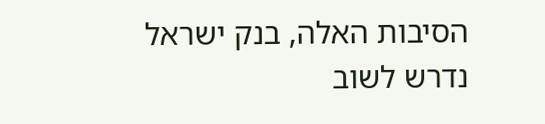הסיבות האלה, בנק ישראל נדרש לשוב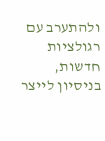ולהתערב עם רגולציות חדשות, בניסיון לייצר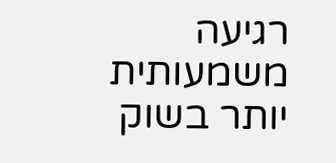רגיעה משמעותית יותר בשוק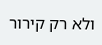ולא רק קירור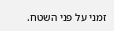זמני על פני השטח.